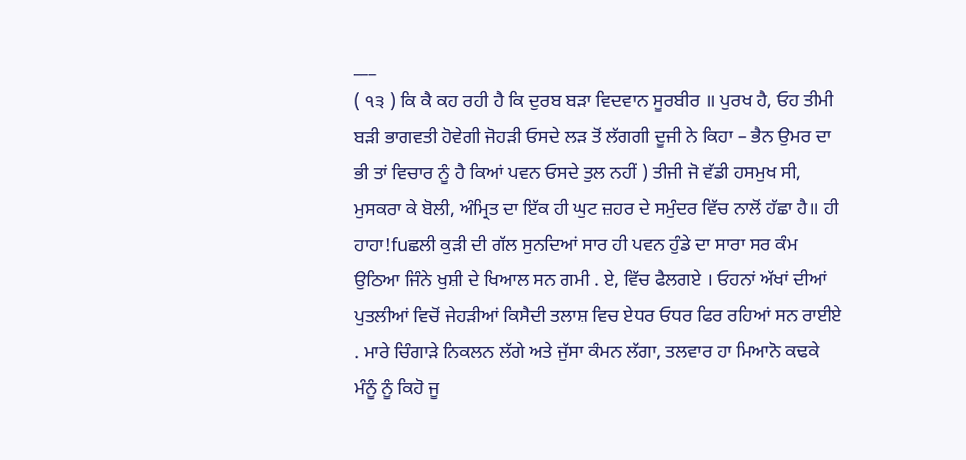___
( ੧੩ ) ਕਿ ਕੈ ਕਹ ਰਹੀ ਹੈ ਕਿ ਦੁਰਬ ਬੜਾ ਵਿਦਵਾਨ ਸੂਰਬੀਰ ॥ ਪੁਰਖ ਹੈ, ਓਹ ਤੀਮੀ ਬੜੀ ਭਾਗਵਤੀ ਹੋਵੇਗੀ ਜੋਹੜੀ ਓਸਦੇ ਲੜ ਤੋਂ ਲੱਗਗੀ ਦੂਜੀ ਨੇ ਕਿਹਾ – ਭੈਨ ਉਮਰ ਦਾ ਭੀ ਤਾਂ ਵਿਚਾਰ ਨੂੰ ਹੈ ਕਿਆਂ ਪਵਨ ਓਸਦੇ ਤੁਲ ਨਹੀਂ ) ਤੀਜੀ ਜੋ ਵੱਡੀ ਹਸਮੁਖ ਸੀ, ਮੁਸਕਰਾ ਕੇ ਬੋਲੀ, ਅੰਮ੍ਰਿਤ ਦਾ ਇੱਕ ਹੀ ਘੁਟ ਜ਼ਹਰ ਦੇ ਸਮੁੰਦਰ ਵਿੱਚ ਨਾਲੋਂ ਹੱਛਾ ਹੈ॥ ਹੀ ਹਾਹਾ!fuਛਲੀ ਕੁੜੀ ਦੀ ਗੱਲ ਸੁਨਦਿਆਂ ਸਾਰ ਹੀ ਪਵਨ ਹੁੰਡੇ ਦਾ ਸਾਰਾ ਸਰ ਕੰਮ ਉਠਿਆ ਜਿੰਨੇ ਖੁਸ਼ੀ ਦੇ ਖਿਆਲ ਸਨ ਗਮੀ . ਏ, ਵਿੱਚ ਫੈਲਗਏ । ਓਹਨਾਂ ਅੱਖਾਂ ਦੀਆਂ ਪੁਤਲੀਆਂ ਵਿਚੋਂ ਜੇਹੜੀਆਂ ਕਿਸੈਦੀ ਤਲਾਸ਼ ਵਿਚ ਏਧਰ ਓਧਰ ਫਿਰ ਰਹਿਆਂ ਸਨ ਰਾਈਏ . ਮਾਰੇ ਚਿੰਗਾੜੇ ਨਿਕਲਨ ਲੱਗੇ ਅਤੇ ਜੁੱਸਾ ਕੰਮਨ ਲੱਗਾ, ਤਲਵਾਰ ਹਾ ਮਿਆਨੋ ਕਢਕੇ ਮੰਨੂੰ ਨੂੰ ਕਿਹੋ ਜੂ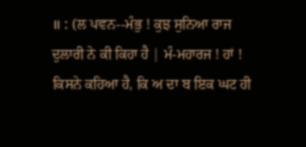॥ : (ਲ ਪਵਨ--ਮੰਭੁ ! ਕੁਝ ਸੁਨਿਆ ਰਾਜ ਦੁਲਾਰੀ ਨੇ ਕੀ ਕਿਹਾ ਹੈ | ਮੰ-ਮਹਾਰਜ ! ਹਾਂ ! ਕਿਸਨੇ ਕਹਿਆ ਹੈ, ਕਿ ਅ ਦਾ ਬ ਇਕ ਘਟ ਹੀ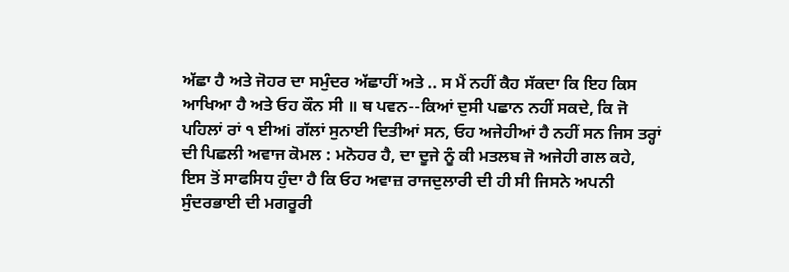ਅੱਛਾ ਹੈ ਅਤੇ ਜੋਹਰ ਦਾ ਸਮੁੰਦਰ ਅੱਛਾਹੀਂ ਅਤੇ .. ਸ ਮੈਂ ਨਹੀਂ ਕੈਹ ਸੱਕਦਾ ਕਿ ਇਹ ਕਿਸ ਆਖਿਆ ਹੈ ਅਤੇ ਓਹ ਕੌਨ ਸੀ ॥ ਥ ਪਵਨ--ਕਿਆਂ ਦੁਸੀ ਪਛਾਨ ਨਹੀਂ ਸਕਦੇ, ਕਿ ਜੋ ਪਹਿਲਾਂ ਰਾਂ ੧ ਈਅi ਗੱਲਾਂ ਸੁਨਾਈ ਦਿਤੀਆਂ ਸਨ, ਓਹ ਅਜੇਹੀਆਂ ਹੈ ਨਹੀਂ ਸਨ ਜਿਸ ਤਰ੍ਹਾਂ ਦੀ ਪਿਛਲੀ ਅਵਾਜ ਕੋਮਲ : ਮਨੋਹਰ ਹੈ, ਦਾ ਦੂਜੇ ਨੂੰ ਕੀ ਮਤਲਬ ਜੋ ਅਜੇਹੀ ਗਲ ਕਹੇ, ਇਸ ਤੋਂ ਸਾਫਸਿਧ ਹੁੰਦਾ ਹੈ ਕਿ ਓਹ ਅਵਾਜ਼ ਰਾਜਦੁਲਾਰੀ ਦੀ ਹੀ ਸੀ ਜਿਸਨੇ ਅਪਨੀ ਸੁੰਦਰਭਾਈ ਦੀ ਮਗਰੂਰੀ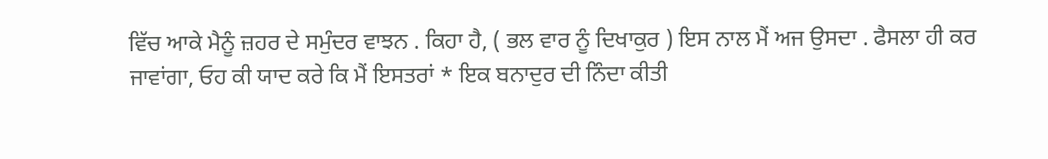ਵਿੱਚ ਆਕੇ ਮੈਨੂੰ ਜ਼ਹਰ ਦੇ ਸਮੁੰਦਰ ਵਾਝਨ . ਕਿਹਾ ਹੈ, ( ਭਲ ਵਾਰ ਨੂੰ ਦਿਖਾਕੁਰ ) ਇਸ ਨਾਲ ਮੈਂ ਅਜ ਉਸਦਾ . ਫੈਸਲਾ ਹੀ ਕਰ ਜਾਵਾਂਗਾ, ਓਹ ਕੀ ਯਾਦ ਕਰੇ ਕਿ ਮੈਂ ਇਸਤਰਾਂ * ਇਕ ਬਨਾਦੁਰ ਦੀ ਨਿੰਦਾ ਕੀਤੀ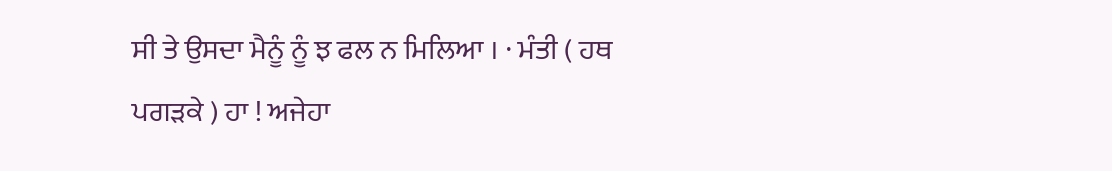ਸੀ ਤੇ ਉਸਦਾ ਮੈਨੂੰ ਨੂੰ ਝ ਫਲ ਨ ਮਿਲਿਆ । · ਮੰਤੀ ( ਹਥ ਪਗੜਕੇ ) ਹਾ ! ਅਜੇਹਾ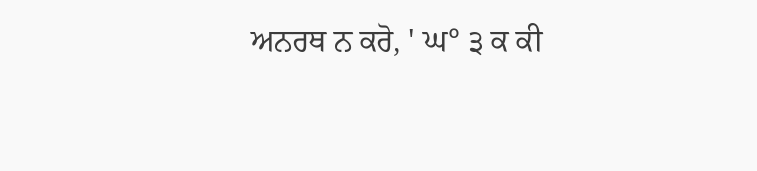ਅਨਰਥ ਨ ਕਰੋ, ' ਘ° ੩ ਕ ਕੀ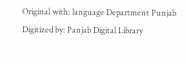Original with: language Department Punjab Digitized by: Panjab Digital Library